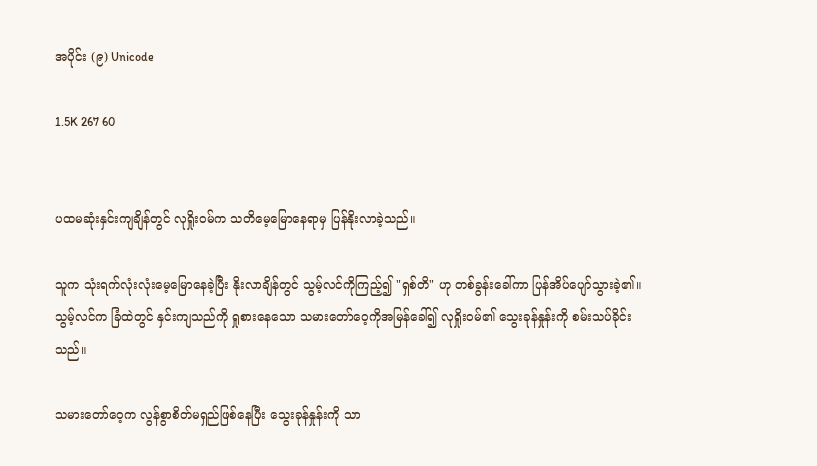အပိုင်း (၉) Unicode

1.5K 267 60


ပထမဆုံးနှင်းကျချိန်တွင် လုရှိုးဝမ်က သတိမေ့မြောနေရာမှ ပြန်နိုးလာခဲ့သည်။

သူက သုံးရက်လုံးလုံးမေ့မြောနေခဲ့ပြီး နိုးလာချိန်တွင် သွမ့်လင်ကိုကြည့်၍ "ရှစ်တိ" ဟု တစ်ခွန်းခေါ်ကာ ပြန်အိပ်ပျော်သွားခဲ့၏။ သွမ့်လင်က ခြံထဲတွင် နှင်းကျသည်ကို ရှုစားနေသော သမားတော်ဝေ့ကိုအမြန်ခေါ်၍ လုရှိုးဝမ်၏ သွေးခုန်နှုန်းကို စမ်းသပ်ခိုင်းသည်။

သမားတော်ဝေ့က လွန်စွာစိတ်မရှည်ဖြစ်နေပြီး သွေးခုန်နှုန်းကို သာ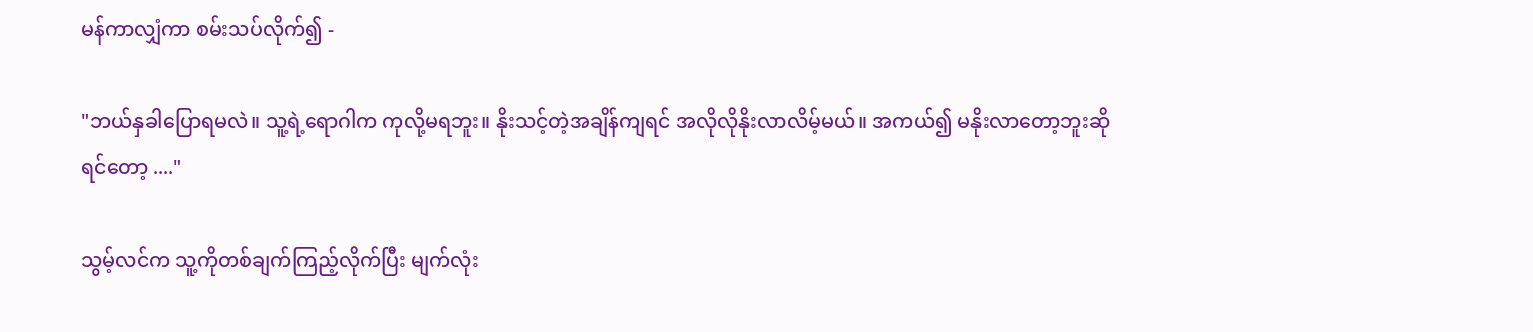မန်ကာလျှံကာ စမ်းသပ်လိုက်၍ -

"ဘယ်နှခါပြောရမလဲ။ သူ့ရဲ့ရောဂါက ကုလို့မရဘူး။ နိုးသင့်တဲ့အချိန်ကျရင် အလိုလိုနိုးလာလိမ့်မယ်။ အကယ်၍ မနိုးလာတော့ဘူးဆိုရင်တော့ ...."

သွမ့်လင်က သူ့ကိုတစ်ချက်ကြည့်လိုက်ပြီး မျက်လုံး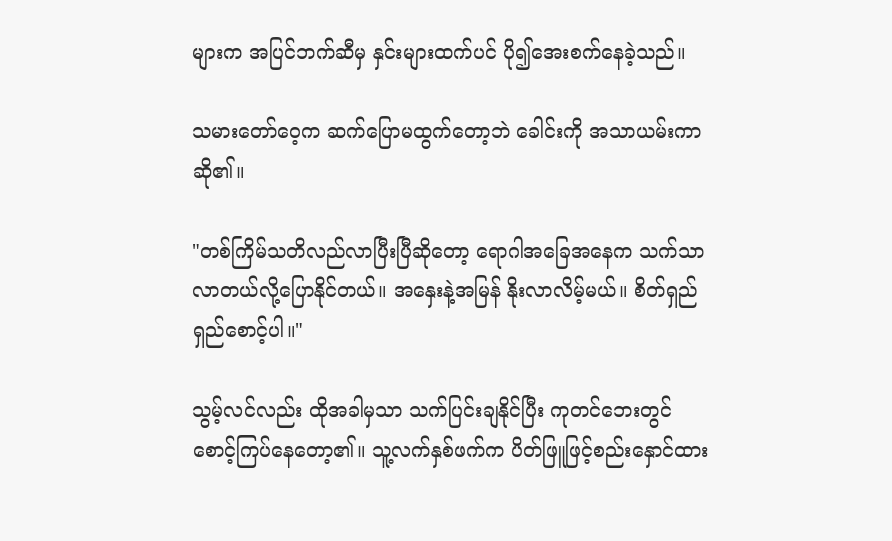များက အပြင်ဘက်ဆီမှ နှင်းများထက်ပင် ပို၍အေးစက်နေခဲ့သည်။

သမားတော်ဝေ့က ဆက်ပြောမထွက်တော့ဘဲ ခေါင်းကို အသာယမ်းကာ ဆို၏။

"တစ်ကြိမ်သတိလည်လာပြီးပြီဆိုတော့ ရောဂါအခြေအနေက သက်သာလာတယ်လို့ပြောနိုင်တယ်။ အနှေးနဲ့အမြန် နိုးလာလိမ့်မယ်။ စိတ်ရှည်ရှည်စောင့်ပါ။"

သွမ့်လင်လည်း ထိုအခါမှသာ သက်ပြင်းချနိုင်ပြီး ကုတင်ဘေးတွင် စောင့်ကြပ်နေတော့၏။ သူ့လက်နှစ်ဖက်က ပိတ်ဖြူဖြင့်စည်းနှောင်ထား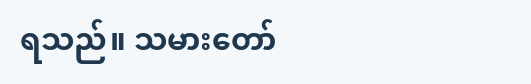ရသည်။ သမားတော်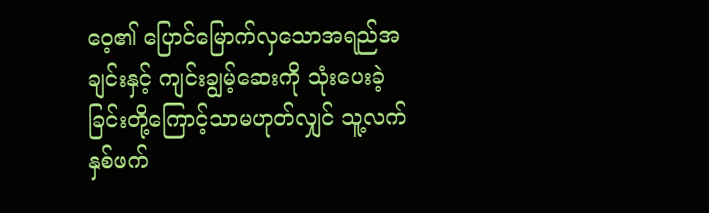ဝေ့၏ ပြောင်မြောက်လှသောအရည်အချင်းနှင့် ကျင်းချွမ့်ဆေးကို သုံးပေးခဲ့ခြင်းတို့ကြောင့်သာမဟုတ်လျှင် သူ့လက်နှစ်ဖက်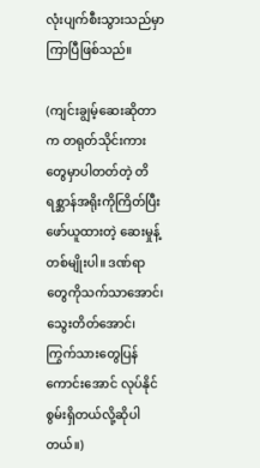လုံးပျက်စီးသွားသည်မှာကြာပြီဖြစ်သည်။

(ကျင်းချွမ့်ဆေးဆိုတာက တရုတ်သိုင်းကားတွေမှာပါတတ်တဲ့ တိရစ္ဆာန်အရိုးကိုကြိတ်ပြီး ဖော်ယူထားတဲ့ ဆေးမှုန့်တစ်မျိုးပါ။ ဒဏ်ရာတွေကိုသက်သာအောင်၊ သွေးတိတ်အောင်၊ ကြွက်သားတွေပြန်ကောင်းအောင် လုပ်နိုင်စွမ်းရှိတယ်လို့ဆိုပါတယ်။)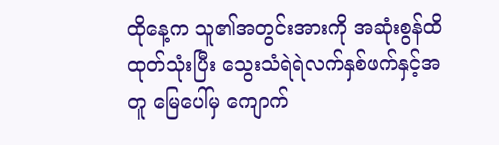ထိုနေ့က သူ၏အတွင်းအားကို အဆုံးစွန်ထိထုတ်သုံးပြီး သွေးသံရဲရဲလက်နှစ်ဖက်နှင့်အတူ မြေပေါ်မှ ကျောက်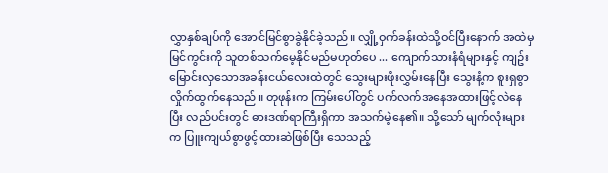လွှာနှစ်ချပ်ကို အောင်မြင်စွာခွဲနိုင်ခဲ့သည်။ လျှို့ဝှက်ခန်းထဲသို့ဝင်ပြီးနောက် အထဲမှမြင်ကွင်းကို သူတစ်သက်မေ့နိုင်မည်မဟုတ်ပေ ... ကျောက်သားနံရံများနှင့် ကျဥ်းမြောင်းလှသောအခန်းငယ်လေးထဲတွင် သွေးများဖုံးလွှမ်းနေပြီး သွေးနံ့က စူးရှစွာလှိုက်ထွက်နေသည်။ တုဖုန်းက ကြမ်းပေါ်တွင် ပက်လက်အနေအထားဖြင့်လဲနေပြီး လည်ပင်းတွင် ဓားဒဏ်ရာကြီးရှိကာ အသက်မဲ့နေ၏။ သို့သော် မျက်လုံးများက ပြူးကျယ်စွာဖွင့်ထားဆဲဖြစ်ပြီး သေသည့်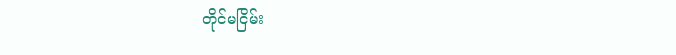တိုင်မငြိမ်း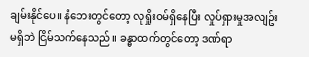ချမ်းနိုင်ပေ။ နံဘေးတွင်တော့ လုရှိုးဝမ်ရှိနေပြီး လှုပ်ရှားမှုအလျဥ်းမရှိဘဲ ငြိမ်သက်နေသည်။ ခန္ဓာထက်တွင်တော့ ဒဏ်ရာ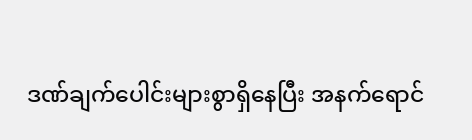ဒဏ်ချက်ပေါင်းများစွာရှိနေပြီး အနက်ရောင်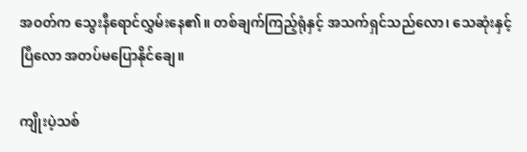အဝတ်က သွေးနီရောင်လွှမ်းနေ၏။ တစ်ချက်ကြည့်ရုံနှင့် အသက်ရှင်သည်လော၊ သေဆုံးနှင့်ပြီလော အတပ်မပြောနိုင်ချေ။

ကျိုးပဲ့သစ်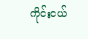ကိုင်းငယ်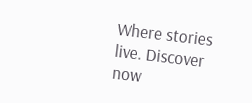Where stories live. Discover now